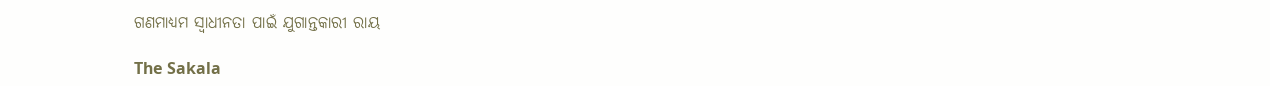ଗଣମାଧ୍ୟମ ସ୍ୱାଧୀନତା ପାଇଁ ଯୁଗାନ୍ତକାରୀ ରାୟ

The Sakala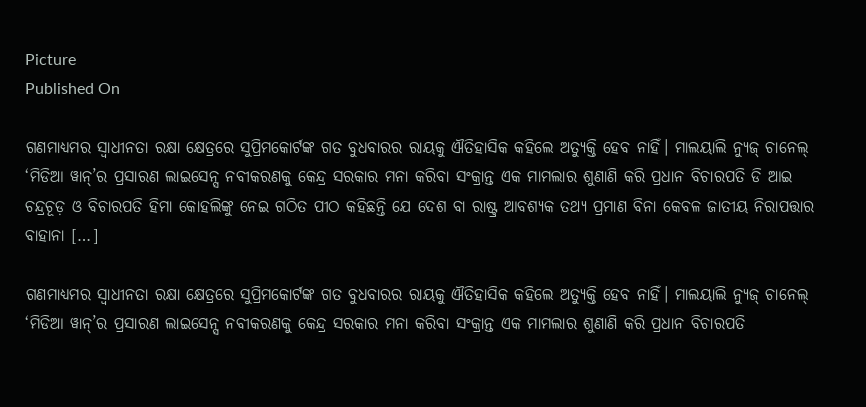Picture
Published On

ଗଣମାଧ୍ୟମର ସ୍ୱାଧୀନତା ରକ୍ଷା କ୍ଷେତ୍ରରେ ସୁପ୍ରିମକୋର୍ଟଙ୍କ ଗତ ବୁଧବାରର ରାୟକୁ ଐତିହାସିକ କହିଲେ ଅତ୍ୟୁକ୍ତି ହେବ ନାହିଁ। ମାଲୟାଲି ନ୍ୟୁଜ୍‌‌ ଚାନେଲ୍‌‌ ‘ମିଡିଆ ୱାନ୍‌‌’ର ପ୍ରସାରଣ ଲାଇସେନ୍ସ ନବୀକରଣକୁ କେନ୍ଦ୍ର ସରକାର ମନା କରିବା ସଂକ୍ରାନ୍ତ ଏକ ମାମଲାର ଶୁଣାଣି କରି ପ୍ରଧାନ ବିଚାରପତି ଡି ଆଇ ଚନ୍ଦ୍ରଚୂଡ଼ ଓ ବିଚାରପତି ହିମା କୋହଲିଙ୍କୁ ନେଇ ଗଠିତ ପୀଠ କହିଛନ୍ତି ଯେ ଦେଶ ବା ରାଷ୍ଟ୍ର ଆବଶ୍ୟକ ତଥ୍ୟ ପ୍ରମାଣ ବିନା କେବଳ ଜାତୀୟ ନିରାପତ୍ତାର ବାହାନା […]

ଗଣମାଧ୍ୟମର ସ୍ୱାଧୀନତା ରକ୍ଷା କ୍ଷେତ୍ରରେ ସୁପ୍ରିମକୋର୍ଟଙ୍କ ଗତ ବୁଧବାରର ରାୟକୁ ଐତିହାସିକ କହିଲେ ଅତ୍ୟୁକ୍ତି ହେବ ନାହିଁ। ମାଲୟାଲି ନ୍ୟୁଜ୍‌‌ ଚାନେଲ୍‌‌ ‘ମିଡିଆ ୱାନ୍‌‌’ର ପ୍ରସାରଣ ଲାଇସେନ୍ସ ନବୀକରଣକୁ କେନ୍ଦ୍ର ସରକାର ମନା କରିବା ସଂକ୍ରାନ୍ତ ଏକ ମାମଲାର ଶୁଣାଣି କରି ପ୍ରଧାନ ବିଚାରପତି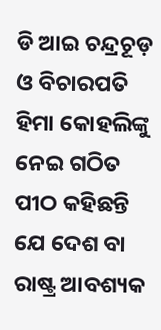ଡି ଆଇ ଚନ୍ଦ୍ରଚୂଡ଼ ଓ ବିଚାରପତି ହିମା କୋହଲିଙ୍କୁ ନେଇ ଗଠିତ ପୀଠ କହିଛନ୍ତି ଯେ ଦେଶ ବା ରାଷ୍ଟ୍ର ଆବଶ୍ୟକ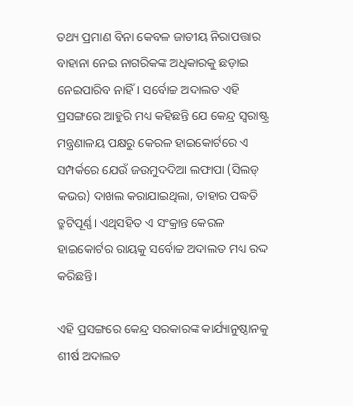ତଥ୍ୟ ପ୍ରମାଣ ବିନା କେବଳ ଜାତୀୟ ନିରାପତ୍ତାର ବାହାନା ନେଇ ନାଗରିକଙ୍କ ଅଧିକାରକୁ ଛଡ଼ାଇ ନେଇପାରିବ ନାହିଁ। ସର୍ବୋଚ୍ଚ ଅଦାଲତ ଏହି ପ୍ରସଙ୍ଗରେ ଆହୁରି ମଧ୍ୟ କହିଛନ୍ତି ଯେ କେନ୍ଦ୍ର ସ୍ୱରାଷ୍ଟ୍ର ମନ୍ତ୍ରଣାଳୟ ପକ୍ଷରୁ କେରଳ ହାଇକୋର୍ଟରେ ଏ ସମ୍ପର୍କରେ ଯେଉଁ ଜଉମୁଦଦିଆ ଲଫାପା (ସିଲଡ୍‌‌ କଭର) ଦାଖଲ କରାଯାଇଥିଲା, ତାହାର ପଦ୍ଧତି ତ୍ରୁଟିପୂର୍ଣ୍ଣ। ଏଥିସହିତ ଏ ସଂକ୍ରାନ୍ତ କେରଳ ହାଇକୋର୍ଟର ରାୟକୁ ସର୍ବୋଚ୍ଚ ଅଦାଲତ ମଧ୍ୟ ରଦ୍ଦ କରିଛନ୍ତି।

ଏହି ପ୍ରସଙ୍ଗରେ କେନ୍ଦ୍ର ସରକାରଙ୍କ କାର୍ଯ୍ୟାନୁଷ୍ଠାନକୁ ଶୀର୍ଷ ଅଦାଲତ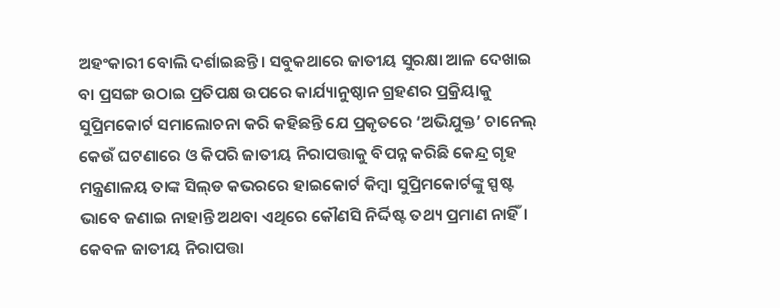ଅହଂକାରୀ ବୋଲି ଦର୍ଶାଇଛନ୍ତି। ସବୁକଥାରେ ଜାତୀୟ ସୁରକ୍ଷା ଆଳ ଦେଖାଇ ବା ପ୍ରସଙ୍ଗ ଉଠାଇ ପ୍ରତିପକ୍ଷ ଉପରେ କାର୍ଯ୍ୟାନୁଷ୍ଠାନ ଗ୍ରହଣର ପ୍ରକ୍ରିୟାକୁ ସୁପ୍ରିମକୋର୍ଟ ସମାଲୋଚନା କରି କହିଛନ୍ତି ଯେ ପ୍ରକୃତରେ ‘ଅଭିଯୁକ୍ତ’ ଚାନେଲ୍‌‌ କେଉଁ ଘଟଣାରେ ଓ କିପରି ଜାତୀୟ ନିରାପତ୍ତାକୁ ବିପନ୍ନ କରିଛି କେନ୍ଦ୍ର ଗୃହ ମନ୍ତ୍ରଣାଳୟ ତାଙ୍କ ସିଲ୍‌‌ଡ କଭରରେ ହାଇକୋର୍ଟ କିମ୍ବା ସୁପ୍ରିମକୋର୍ଟଙ୍କୁ ସ୍ପଷ୍ଟ ଭାବେ ଜଣାଇ ନାହାନ୍ତି ଅଥବା ଏଥିରେ କୌଣସି ନିର୍ଦ୍ଦିଷ୍ଟ ତଥ୍ୟ ପ୍ରମାଣ ନାହିଁ। କେବଳ ଜାତୀୟ ନିରାପତ୍ତା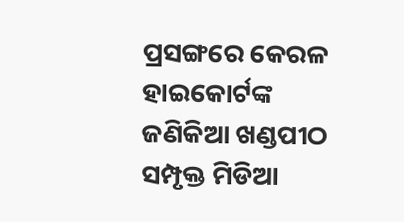ପ୍ରସଙ୍ଗରେ କେରଳ ହାଇକୋର୍ଟଙ୍କ ଜଣିକିଆ ଖଣ୍ଡପୀଠ ସମ୍ପୃକ୍ତ ମିଡିଆ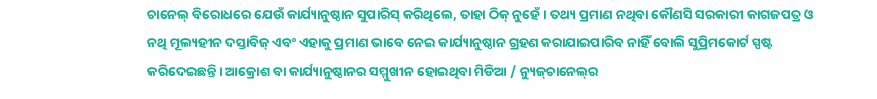ଚାନେଲ୍‌‌ ବିରୋଧରେ ଯେଉଁ କାର୍ଯ୍ୟାନୁଷ୍ଠାନ ସୁପାରିସ୍‌‌ କରିଥିଲେ, ତାହା ଠିକ୍‌‌ ନୁହେଁ। ତଥ୍ୟ ପ୍ରମାଣ ନଥିବା କୌଣସି ସରକାରୀ କାଗଜପତ୍ର ଓ ନଥି ମୂଲ୍ୟହୀନ ଦସ୍ତାବିଜ୍‌‌ ଏବଂ ଏହାକୁ ପ୍ରମାଣ ଭାବେ ନେଇ କାର୍ଯ୍ୟାନୁଷ୍ଠାନ ଗ୍ରହଣ କରାଯାଇପାରିବ ନାହିଁ ବୋଲି ସୁପ୍ରିମକୋର୍ଟ ସ୍ପଷ୍ଟ କରିଦେଇଛନ୍ତି। ଆକ୍ରୋଶ ବା କାର୍ଯ୍ୟାନୁଷ୍ଠାନର ସମ୍ମୁଖୀନ ହୋଇଥିବା ମିଡିଆ / ନ୍ୟୁଜ୍‌‌ଚାନେଲ୍‌‌ର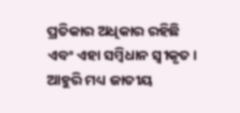ପ୍ରତିକାର ଅଧିକାର ରହିଛି ଏବଂ ଏହା ସମ୍ବିଧାନ ସ୍ୱୀକୃତ। ଆହୁରି ମଧ୍ୟ ଜାତୀୟ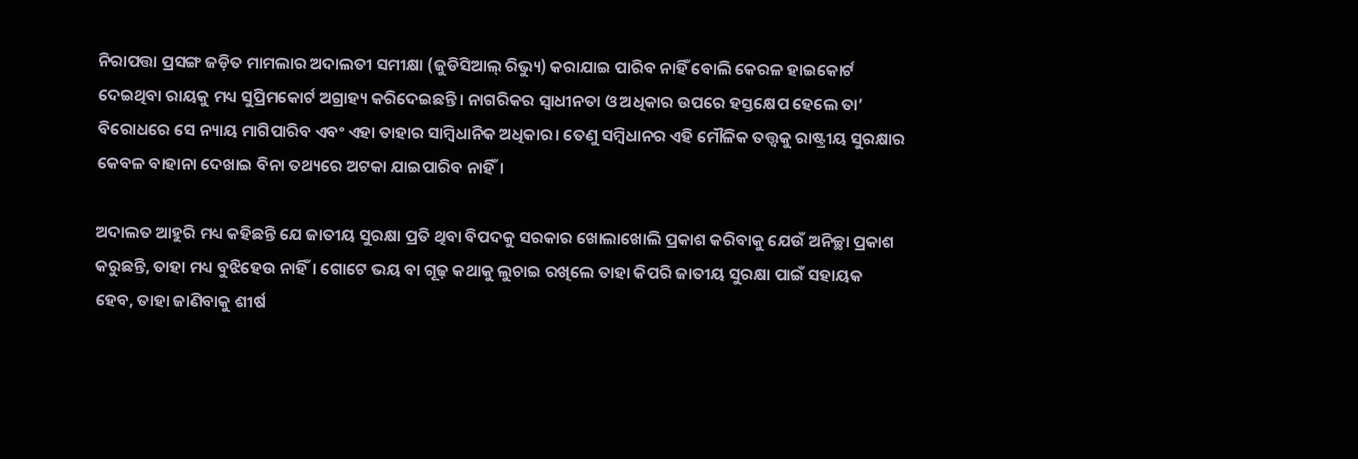ନିରାପତ୍ତା ପ୍ରସଙ୍ଗ ଜଡ଼ିତ ମାମଲାର ଅଦାଲତୀ ସମୀକ୍ଷା (ଜୁଡିସିଆଲ୍‌‌ ରିଭ୍ୟୁ) କରାଯାଇ ପାରିବ ନାହିଁ ବୋଲି କେରଳ ହାଇକୋର୍ଟ ଦେଇଥିବା ରାୟକୁ ମଧ୍ୟ ସୁପ୍ରିମକୋର୍ଟ ଅଗ୍ରାହ୍ୟ କରିଦେଇଛନ୍ତି। ନାଗରିକର ସ୍ୱାଧୀନତା ଓ ଅଧିକାର ଉପରେ ହସ୍ତକ୍ଷେପ ହେଲେ ତା’ ବିରୋଧରେ ସେ ନ୍ୟାୟ ମାଗିପାରିବ ଏବଂ ଏହା ତାହାର ସାମ୍ବିଧାନିକ ଅଧିକାର। ତେଣୁ ସମ୍ବିଧାନର ଏହି ମୌଳିକ ତତ୍ତ୍ୱକୁ ରାଷ୍ଟ୍ରୀୟ ସୁରକ୍ଷାର କେବଳ ବାହାନା ଦେଖାଇ ବିନା ତଥ୍ୟରେ ଅଟକା ଯାଇପାରିବ ନାହିଁ।

ଅଦାଲତ ଆହୁରି ମଧ୍ୟ କହିଛନ୍ତି ଯେ ଜାତୀୟ ସୁରକ୍ଷା ପ୍ରତି ଥିବା ବିପଦକୁ ସରକାର ଖୋଲାଖୋଲି ପ୍ରକାଶ କରିବାକୁ ଯେଉଁ ଅନିଚ୍ଛା ପ୍ରକାଶ କରୁଛନ୍ତି, ତାହା ମଧ୍ୟ ବୁଝିହେଉ ନାହିଁ। ଗୋଟେ ଭୟ ବା ଗୂଢ଼ କଥାକୁ ଲୁଚାଇ ରଖିଲେ ତାହା କିପରି ଜାତୀୟ ସୁରକ୍ଷା ପାଇଁ ସହାୟକ ହେବ, ତାହା ଜାଣିବାକୁ ଶୀର୍ଷ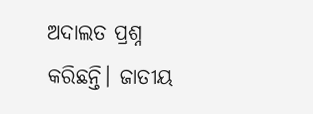ଅଦାଲତ ପ୍ରଶ୍ନ କରିଛନ୍ତି। ଜାତୀୟ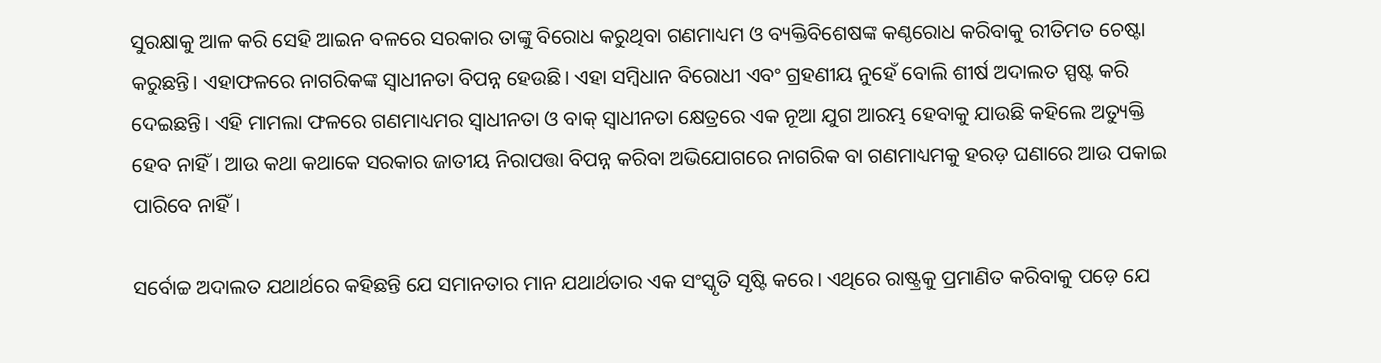ସୁରକ୍ଷାକୁ ଆଳ କରି ସେହି ଆଇନ ବଳରେ ସରକାର ତାଙ୍କୁ ବିରୋଧ କରୁଥିବା ଗଣମାଧ୍ୟମ ଓ ବ୍ୟକ୍ତିବିଶେଷଙ୍କ କଣ୍ଠରୋଧ କରିବାକୁ ରୀତିମତ ଚେଷ୍ଟା କରୁଛନ୍ତି। ଏହାଫଳରେ ନାଗରିକଙ୍କ ସ୍ୱାଧୀନତା ବିପନ୍ନ ହେଉଛି। ଏହା ସମ୍ବିଧାନ ବିରୋଧୀ ଏବଂ ଗ୍ରହଣୀୟ ନୁହେଁ ବୋଲି ଶୀର୍ଷ ଅଦାଲତ ସ୍ପଷ୍ଟ କରି ଦେଇଛନ୍ତି। ଏହି ମାମଲା ଫଳରେ ଗଣମାଧ୍ୟମର ସ୍ୱାଧୀନତା ଓ ବାକ୍‌‌ ସ୍ୱାଧୀନତା କ୍ଷେତ୍ରରେ ଏକ ନୂଆ ଯୁଗ ଆରମ୍ଭ ହେବାକୁ ଯାଉଛି କହିଲେ ଅତ୍ୟୁକ୍ତି ହେବ ନାହିଁ। ଆଉ କଥା କଥାକେ ସରକାର ଜାତୀୟ ନିରାପତ୍ତା ବିପନ୍ନ କରିବା ଅଭିଯୋଗରେ ନାଗରିକ ବା ଗଣମାଧ୍ୟମକୁ ହରଡ଼ ଘଣାରେ ଆଉ ପକାଇ ପାରିବେ ନାହିଁ।

ସର୍ବୋଚ୍ଚ ଅଦାଲତ ଯଥାର୍ଥରେ କହିଛନ୍ତି ଯେ ସମାନତାର ମାନ ଯଥାର୍ଥତାର ଏକ ସଂସ୍କୃତି ସୃଷ୍ଟି କରେ। ଏଥିରେ ରାଷ୍ଟ୍ରକୁ ପ୍ରମାଣିତ କରିବାକୁ ପଡ଼େ ଯେ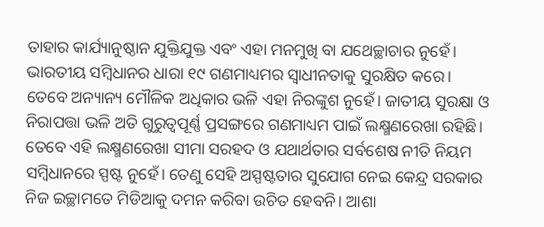ତାହାର କାର୍ଯ୍ୟାନୁଷ୍ଠାନ ଯୁକ୍ତିଯୁକ୍ତ ଏବଂ ଏହା ମନମୁଖି ବା ଯଥେଚ୍ଛାଚାର ନୁହେଁ। ଭାରତୀୟ ସମ୍ବିଧାନର ଧାରା ୧୯ ଗଣମାଧ୍ୟମର ସ୍ୱାଧୀନତାକୁ ସୁରକ୍ଷିତ କରେ। ତେବେ ଅନ୍ୟାନ୍ୟ ମୌଳିକ ଅଧିକାର ଭଳି ଏହା ନିରଙ୍କୁଶ ନୁହେଁ। ଜାତୀୟ ସୁରକ୍ଷା ଓ ନିରାପତ୍ତା ଭଳି ଅତି ଗୁରୁତ୍ୱପୂର୍ଣ୍ଣ ପ୍ରସଙ୍ଗରେ ଗଣମାଧ୍ୟମ ପାଇଁ ଲକ୍ଷ୍ମଣରେଖା ରହିଛି। ତେବେ ଏହି ଲକ୍ଷ୍ମଣରେଖା ସୀମା ସରହଦ ଓ ଯଥାର୍ଥତାର ସର୍ବଶେଷ ନୀତି ନିୟମ ସମ୍ବିଧାନରେ ସ୍ପଷ୍ଟ ନୁହେଁ। ତେଣୁ ସେହି ଅସ୍ପଷ୍ଟତାର ସୁଯୋଗ ନେଇ କେନ୍ଦ୍ର ସରକାର ନିଜ ଇଚ୍ଛାମତେ ମିଡିଆକୁ ଦମନ କରିବା ଉଚିତ ହେବନି। ଆଶା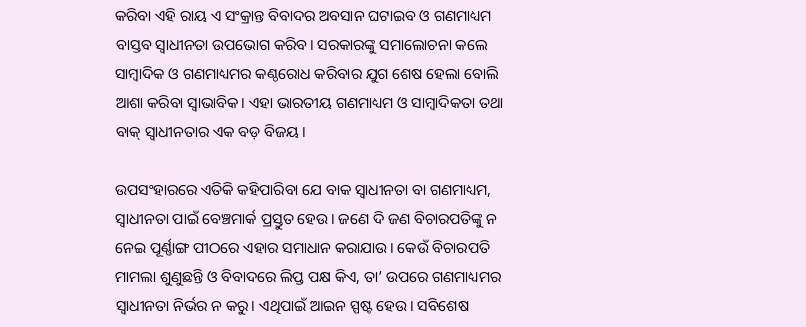କରିବା ଏହି ରାୟ ଏ ସଂକ୍ରାନ୍ତ ବିବାଦର ଅବସାନ ଘଟାଇବ ଓ ଗଣମାଧ୍ୟମ ବାସ୍ତବ ସ୍ୱାଧୀନତା ଉପଭୋଗ କରିବ। ସରକାରଙ୍କୁ ସମାଲୋଚନା କଲେ ସାମ୍ବାଦିକ ଓ ଗଣମାଧ୍ୟମର କଣ୍ଠରୋଧ କରିବାର ଯୁଗ ଶେଷ ହେଲା ବୋଲି ଆଶା କରିବା ସ୍ୱାଭାବିକ। ଏହା ଭାରତୀୟ ଗଣମାଧ୍ୟମ ଓ ସାମ୍ବାଦିକତା ତଥା ବାକ୍‌‌ ସ୍ୱାଧୀନତାର ଏକ ବଡ଼ ବିଜୟ।

ଉପସଂହାରରେ ଏତିକି କହିପାରିବା ଯେ ବାକ ସ୍ୱାଧୀନତା ବା ଗଣମାଧ୍ୟମ, ସ୍ୱାଧୀନତା ପାଇଁ ବେଞ୍ଚମାର୍କ ପ୍ରସ୍ତୁତ ହେଉ। ଜଣେ ଦି ଜଣ ବିଚାରପତିଙ୍କୁ ନ ନେଇ ପୂର୍ଣ୍ଣାଙ୍ଗ ପୀଠରେ ଏହାର ସମାଧାନ କରାଯାଉ। କେଉଁ ବିଚାରପତି ମାମଲା ଶୁଣୁଛନ୍ତି ଓ ବିବାଦରେ ଲିପ୍ତ ପକ୍ଷ କିଏ, ତା’ ଉପରେ ଗଣମାଧ୍ୟମର ସ୍ୱାଧୀନତା ନିର୍ଭର ନ କରୁ। ଏଥିପାଇଁ ଆଇନ ସ୍ପଷ୍ଟ ହେଉ। ସବିଶେଷ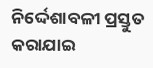ନିର୍ଦ୍ଦେଶାବଳୀ ପ୍ରସ୍ତୁତ କରାଯାଇ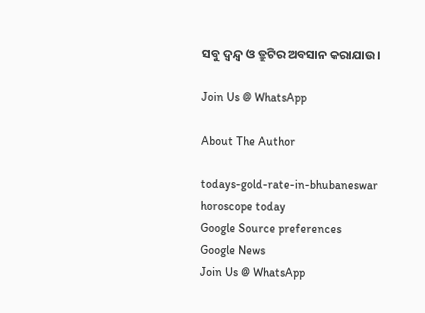ସବୁ ଦ୍ୱନ୍ଦ୍ୱ ଓ ତ୍ରୁଟିର ଅବସାନ କରାଯାଉ।

Join Us @ WhatsApp

About The Author

todays-gold-rate-in-bhubaneswar
horoscope today
Google Source preferences
Google News
Join Us @ WhatsApp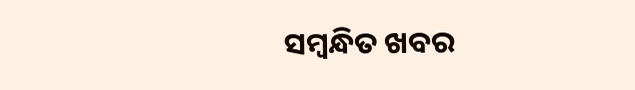ସମ୍ବନ୍ଧିତ ଖବର